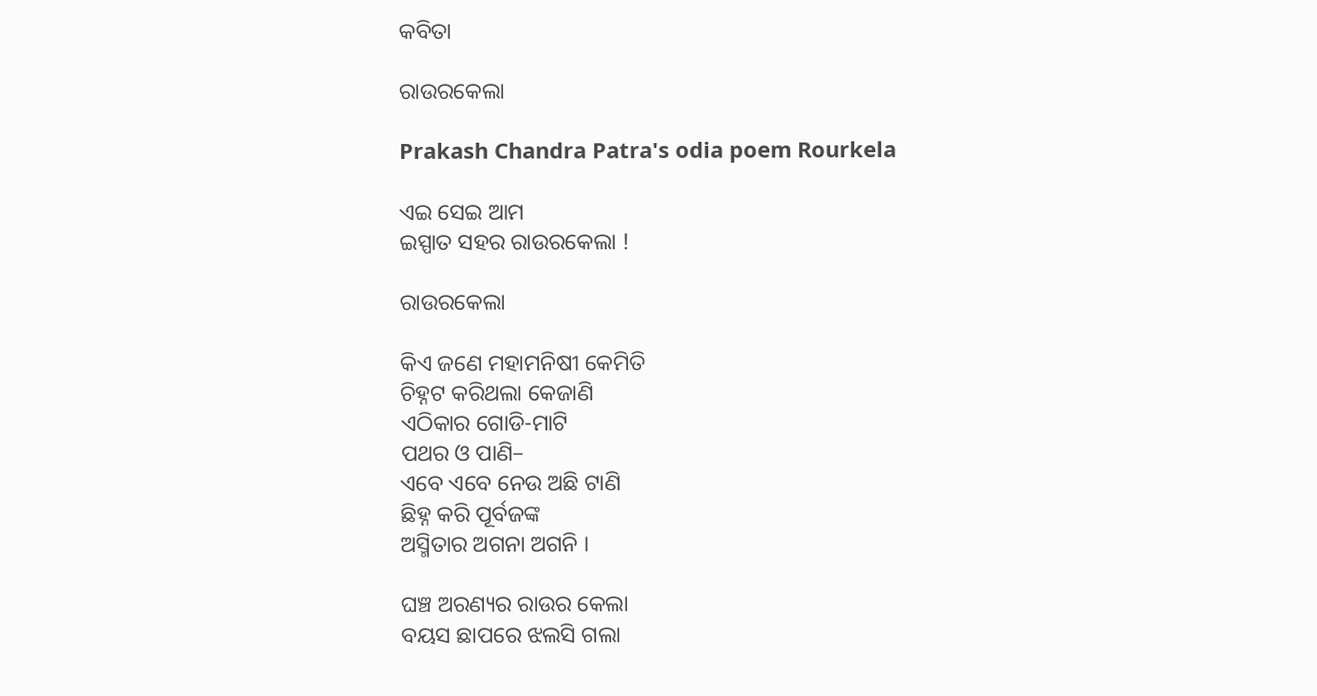କବିତା

ରାଉରକେଲା

Prakash Chandra Patra's odia poem Rourkela

ଏଇ ସେଇ ଆମ
ଇସ୍ପାତ ସହର ରାଉରକେଲା !

ରାଉରକେଲା

କିଏ ଜଣେ ମହାମନିଷୀ କେମିତି
ଚିହ୍ନଟ କରିଥଲା କେଜାଣି
ଏଠିକାର ଗୋଡି-ମାଟି
ପଥର ଓ ପାଣି–
ଏବେ ଏବେ ନେଉ ଅଛି ଟାଣି
ଛିହ୍ନ କରି ପୂର୍ବଜଙ୍କ
ଅସ୍ମିତାର ଅଗନା ଅଗନି ।

ଘଞ୍ଚ ଅରଣ୍ୟର ରାଉର କେଲା
ବୟସ ଛାପରେ ଝଲସି ଗଲା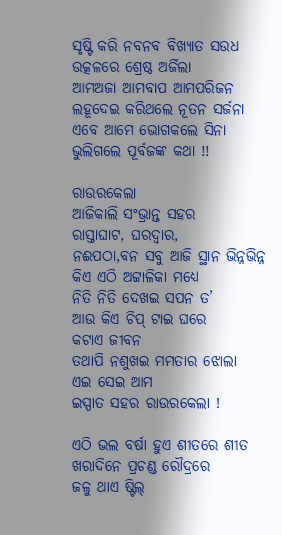ସୃଷ୍ଟି କରି ନବନବ ବିଖ୍ୟାତ ସଉଧ
ଉତ୍କଳରେ ଶ୍ରେଷ୍ଠ ଅର୍ଜିଲା
ଆମଅଜା ଆମବାପ ଆମପରିଜନ
ଲହୂଦେଇ କରିଥଲେ ନୂତନ ସର୍ଜନା
ଏବେ ଆମେ ଭୋଗକଲେ ସିନା
ଭୁଲିଗଲେ ପୂର୍ବଜଙ୍କ କଥା !!

ରାଉରକେଲା
ଆଜିକାଲି ସଂଭ୍ରାନ୍ତ ସହର
ରାସ୍ତାଘାଟ, ଘରଦ୍ଵାର,
ନଈପଠା,ବନ ସବୁ ଆଜି ସ୍ଥାନ ଭିନ୍ନଭିନ୍ନ
କିଏ ଏଠି ଅଟ୍ଟାଳିକା ମଧ୍ୟେ
ନିତି ନିତି ଦେଖଇ ସପନ ତ’
ଆଉ କିଏ ଚିପ୍‌ ଟାଇ ଘରେ
କଟାଏ ଜୀବନ
ତଥାପି ନଶୁଖଇ ମମତାର ଝୋଲା
ଏଇ ସେଇ ଆମ
ଇସ୍ପାତ ସହର ରାଉରକେଲା !

ଏଠି ଭଲ ବର୍ଷା ହୁଏ ଶୀତରେ ଶୀତ
ଖରାଦିନେ ପ୍ରଚଣ୍ଡ ରୌଦ୍ରରେ
ଜଳୁ ଥାଏ ଷ୍ଟିଲ୍‌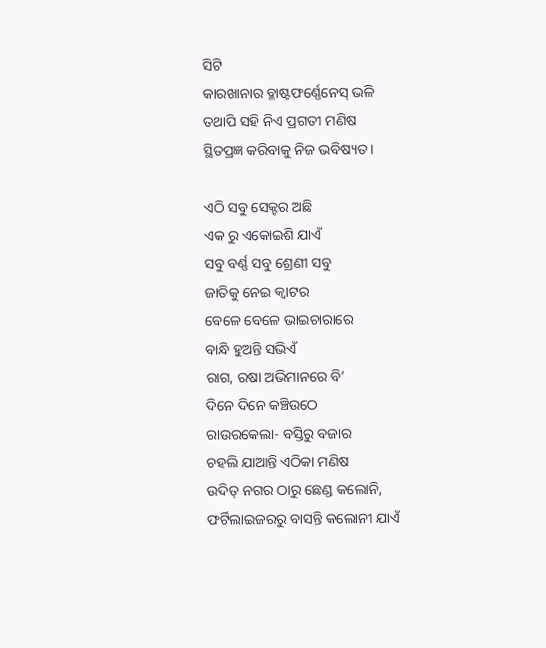ସିଟି
କାରଖାନାର ବ୍ଳାଷ୍ଟଫର୍ଣ୍ଣେନେସ୍‌ ଭଳି
ତଥାପି ସହି ନିଏ ପ୍ରଗତୀ ମଣିଷ
ସ୍ଥିତପ୍ରଜ୍ଞ କରିବାକୁ ନିଜ ଭବିଷ୍ୟତ ।

ଏଠି ସବୁ ସେକ୍ଟର ଅଛି
ଏକ ରୁ ଏକୋଇଶି ଯାଏଁ
ସବୁ ବର୍ଣ୍ଣ ସବୁ ଶ୍ରେଣୀ ସବୁ
ଜାତିକୁ ନେଇ କ୍ଵାଟର
ବେଳେ ବେଳେ ଭାଇଚାରାରେ
ବାନ୍ଧି ହୁଅନ୍ତି ସଭିଏଁ
ରାଗ, ରଷା ଅଭିମାନରେ ବି’
ଦିନେ ଦିନେ କଞ୍ଚିଉଠେ
ରାଉରକେଲା- ବସ୍ତିରୁ ବଜାର
ଚହଲି ଯାଆନ୍ତି ଏଠିକା ମଣିଷ
ଉଦିତ୍‌ ନଗର ଠାରୁ ଛେଣ୍ଡ କଲୋନି,
ଫର୍ଟିଲାଇଜରରୁ ବାସନ୍ତି କଲୋନୀ ଯାଏଁ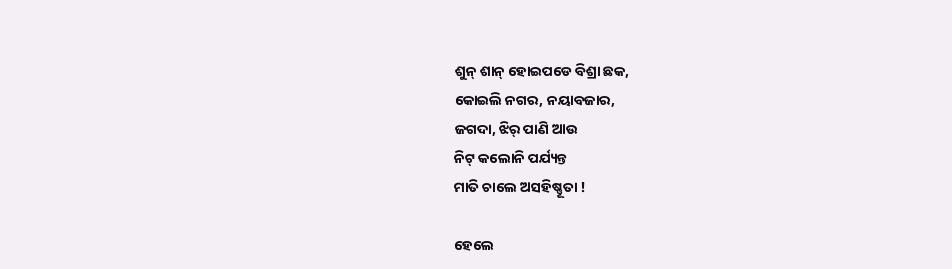ଶୁନ୍‌ ଶାନ୍‌ ହୋଇପଡେ ବିଶ୍ରା ଛକ,
କୋଇଲି ନଗର, ନୟାବଜାର,
ଜଗଦା, ଝିର୍‌ ପାଣି ଆଉ
ନିଟ୍‌ କଲୋନି ପର୍ଯ୍ୟନ୍ତ
ମାତି ଚାଲେ ଅସହିଷ୍ଣୂତା !

ହେଲେ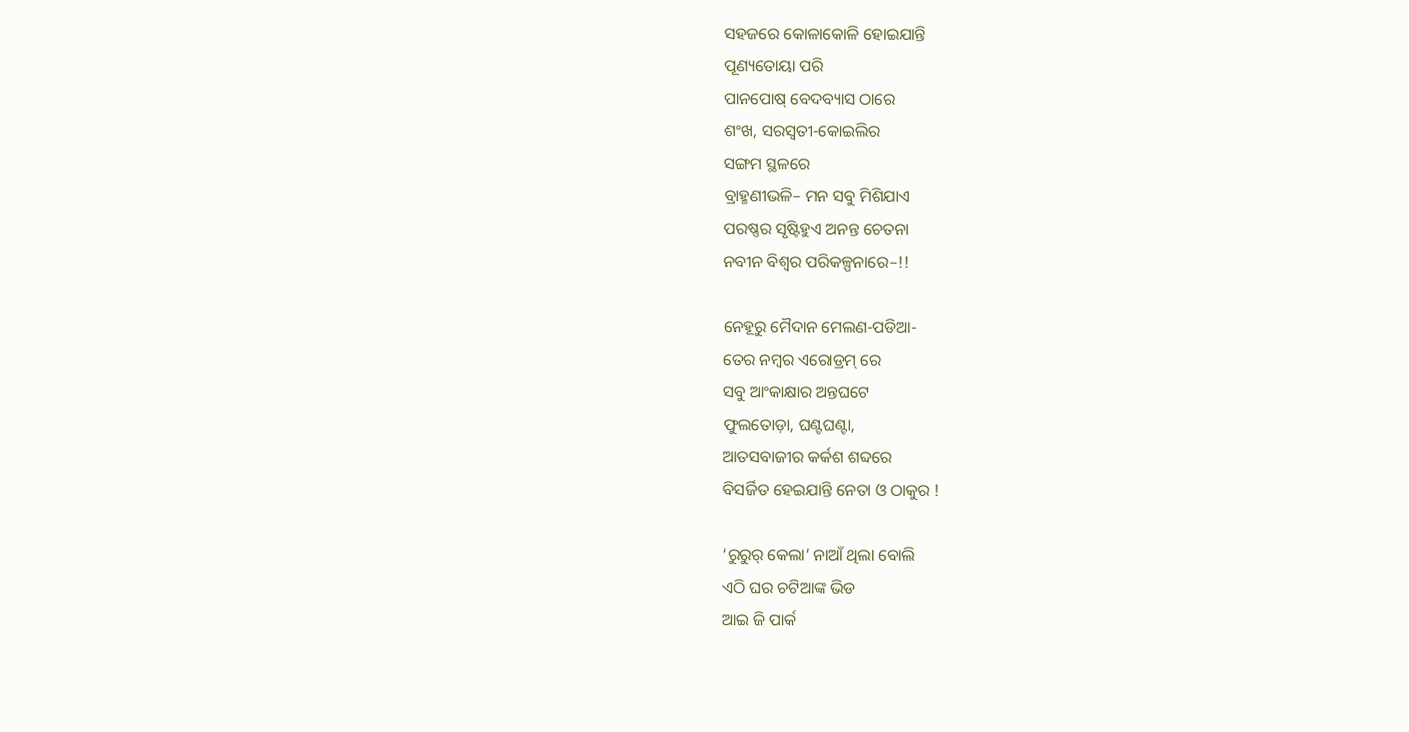ସହଜରେ କୋଳାକୋଳି ହୋଇଯାନ୍ତି
ପୂଣ୍ୟତୋୟା ପରି
ପାନପୋଷ୍‌ ବେଦବ୍ୟାସ ଠାରେ
ଶଂଖ, ସରସ୍ବତୀ-କୋଇଲିର
ସଙ୍ଗମ ସ୍ଥଳରେ
ବ୍ରାହ୍ମଣୀଭଳି– ମନ ସବୁ ମିଶିଯାଏ
ପରଷ୍ଣର ସୃଷ୍ଟିହୁଏ ଅନନ୍ତ ଚେତନା
ନବୀନ ବିଶ୍ୱର ପରିକଳ୍ପନାରେ–!!

ନେହୂରୁ ମୈଦାନ ମେଲଣ-ପଡିଆ-
ତେର ନମ୍ବର ଏରୋଡ୍ରମ୍‌ ରେ
ସବୁ ଆଂକାକ୍ଷାର ଅନ୍ତଘଟେ
ଫୁଲତୋଡ଼ା, ଘଣ୍ଟଘଣ୍ଟା,
ଆତସବାଜୀର କର୍କଶ ଶବ୍ଦରେ
ବିସର୍ଜିତ ହେଇଯାନ୍ତି ନେତା ଓ ଠାକୁର !

‘ରୁରୁର୍‌ କେଲା’ ନାଆଁ ଥିଲା ବୋଲି
ଏଠି ଘର ଚଟିଆଙ୍କ ଭିଡ
ଆଇ ଜି ପାର୍କ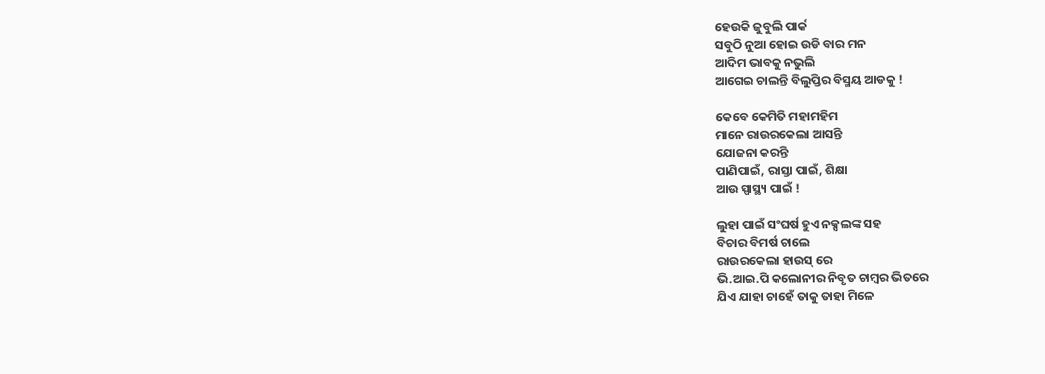ହେଉକି ଜୁବୁଲି ପାର୍କ
ସବୁଠି ନୁଆ ହୋଇ ଉଡି ବାର ମନ
ଆଦିମ ଭାବକୁ ନଭୁଲି
ଆଗେଇ ଚାଲନ୍ତି ବିଲୁପ୍ତିର ବିସ୍ମୟ ଆଡକୁ !

କେବେ କେମିତି ମହାମହିମ
ମାନେ ରାଉରକେଲା ଆସନ୍ତି
ଯୋଜନା କରନ୍ତି
ପାଣିପାଇଁ, ରାସ୍ତା ପାଇଁ, ଶିକ୍ଷା
ଆଉ ସ୍ପାସ୍ଥ୍ୟ ପାଇଁ !

ଲୁହା ପାଇଁ ସଂଘର୍ଷ ହୁଏ ନକ୍ସଲଙ୍କ ସହ
ବିଚାର ବିମର୍ଷ ଚାଲେ
ରାଉରକେଲା ହାଉସ୍‌ ରେ
ଭି.ଆଇ.ପି କଲୋନୀର ନିବୃତ ଚାମ୍ବର ଭିତରେ
ଯିଏ ଯାହା ଚାହେଁ ତାକୁ ତାହା ମିଳେ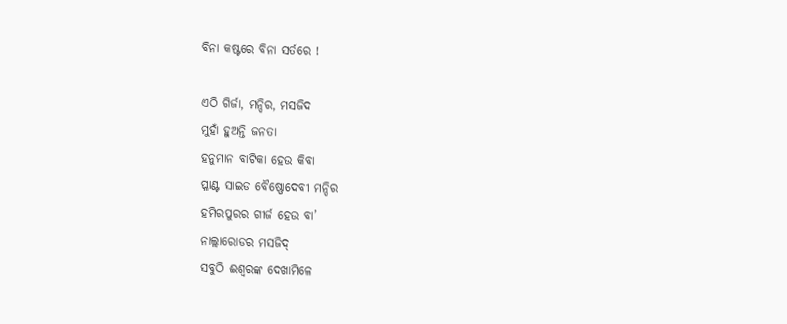ବିନା କଷ୍ଟରେ ବିନା ସର୍ତରେ !

ଏଠି ଗିର୍ଜା, ମନ୍ଦିର, ମସଜିଦ
ମୁହାଁ ହୁଅନ୍ତି ଜନତା
ହନୁମାନ ବାଟିକା ହେଉ କିବା
ପ୍ଳାଣ୍ଟ ସାଇଡ ବୈଷ୍ଣୋଦେବୀ ମନ୍ଦିର
ହମିରପୁରର ଗୀର୍ଜ ହେଉ ବା’
ନାଲ୍ଲାରୋଡର ମସଜିଦ୍‌
ସବୁଠି ଈଶ୍ୱରଙ୍କ ଦେଖାମିଳେ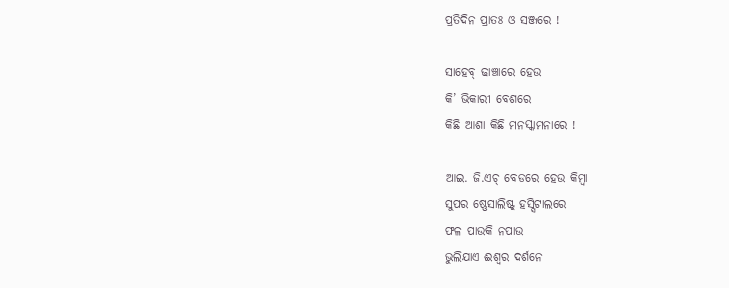ପ୍ରତିଦିନ ପ୍ରାତଃ ଓ ସଞ୍ଜରେ !

ସାହେବ୍‌ ଢାଞ୍ଚାରେ ହେଉ
କି’ ଭିକାରୀ ବେଶରେ
କିଛି ଆଶା କିଛି ମନସ୍କାମନାରେ !

ଆଇ. ଜି.ଏଚ୍‌ ବେଡରେ ହେଉ କିମ୍ବା
ସୁପର ଷ୍ଣେସାଲିଷ୍ଟ୍‌ ହସ୍ସିଟାଲରେ
ଫଳ ପାଉକି ନପାଉ
ଭୁଲିଯାଏ ଈଶ୍ୱର ଦର୍ଶନେ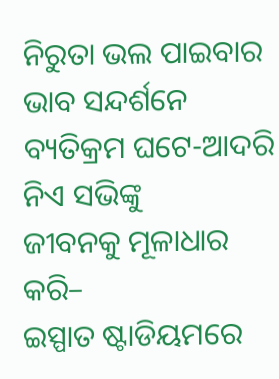ନିରୁତା ଭଲ ପାଇବାର ଭାବ ସନ୍ଦର୍ଶନେ
ବ୍ୟତିକ୍ରମ ଘଟେ-ଆଦରି ନିଏ ସଭିଙ୍କୁ
ଜୀବନକୁ ମୂଳାଧାର କରି–
ଇସ୍ପାତ ଷ୍ଟାଡିୟମରେ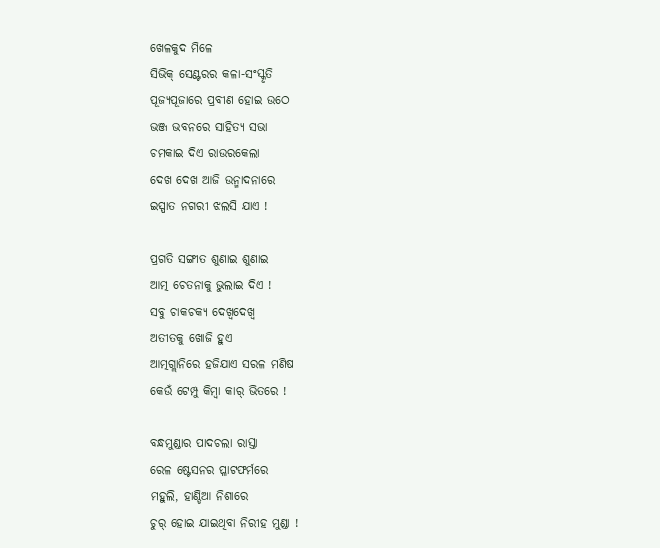ଖେଳକୁଦ ମିଳେ
ସିଭିକ୍‌ ସେଣ୍ଟରର କଳା-ସଂସ୍କୃତି
ପୂଜ୍ୟପୂଜାରେ ପ୍ରବୀଣ ହୋଇ ଉଠେ
ଭଞ୍ଜ ଭବନରେ ସାହିତ୍ୟ ସଭା
ଚମକାଇ ଦିଏ ରାଉରକେଲା
ଦେଖ ଦେଖ ଆଜି ଉନ୍ମାଦନାରେ
ଇସ୍ପାତ ନଗରୀ ଝଲସି ଯାଏ !

ପ୍ରଗତି ସଙ୍ଗୀତ ଶୁଣାଇ ଶୁଣାଇ
ଆତ୍ମ ଚେତନାକୁ ଭୁଲାଇ ଦିଏ !
ସବୁ ଚାକଚକ୍ୟ ଦେଖ୍ଵଦେଖ୍ଵ
ଅତୀତକୁ ଖୋଜି ହୁଏ
ଆତ୍ମଗ୍ଲାନିରେ ହଜିଯାଏ ସରଳ ମଣିଷ
କେଉଁ ଟେମ୍ପୁ କିମ୍ବା କାର୍‌ ଭିତରେ !

ବନ୍ଧମୁଣ୍ଡାର ପାଦଚଲା ରାସ୍ତା
ରେଳ ଷ୍ଟେସନର ପ୍ଳାଟଫର୍ମରେ
ମହୁଲି, ହାଣ୍ଡିଆ ନିଶାରେ
ଚୁର୍‌ ହୋଇ ଯାଇଥିବା ନିରୀହ ମୁଣ୍ଡା !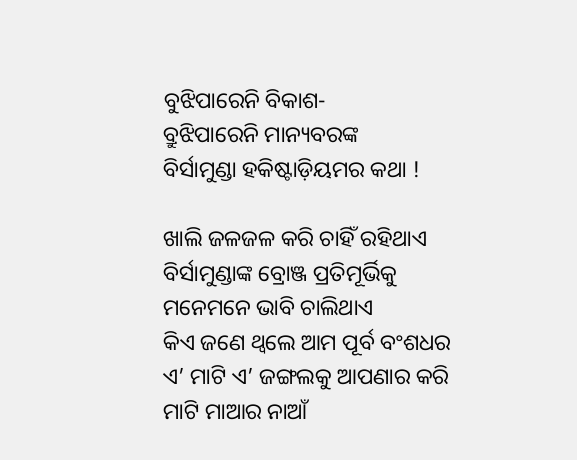ବୁଝିପାରେନି ବିକାଶ-
ବ୍ରୁଝିପାରେନି ମାନ୍ୟବରଙ୍କ
ବିର୍ସାମୁଣ୍ଡା ହକିଷ୍ଟାଡ଼ିୟମର କଥା !

ଖାଲି ଜଳଜଳ କରି ଚାହିଁ ରହିଥାଏ
ବିର୍ସାମୁଣ୍ଡାଙ୍କ ବ୍ରୋଞ୍ଜ ପ୍ରତିମୂର୍ଭିକୁ
ମନେମନେ ଭାବି ଚାଲିଥାଏ
କିଏ ଜଣେ ଥ୍ବଲେ ଆମ ପୂର୍ବ ବଂଶଧର
ଏ’ ମାଟି ଏ’ ଜଙ୍ଗଲକୁ ଆପଣାର କରି
ମାଟି ମାଆର ନାଆଁ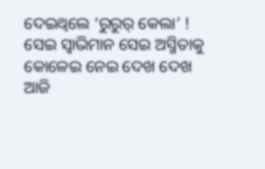ଦେଇଥ୍ବଲେ ‘ରୁରୁର୍‌ କେଲା’ !
ସେଇ ସ୍ବାଭିମାନ ସେଇ ଅସ୍ମିତାକୁ
କୋଳେଇ ନେଇ ଦେଖ ଦେଖ ଆଜି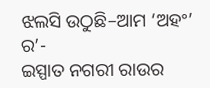ଝଲସି ଉଠୁଛି–ଆମ ‘ଅହଂ’ ର’-
ଇସ୍ପାତ ନଗରୀ ରାଉର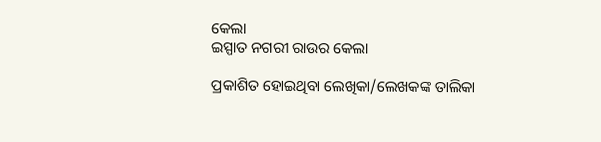କେଲା
ଇସ୍ପାତ ନଗରୀ ରାଉର କେଲା

ପ୍ରକାଶିତ ହୋଇଥିବା ଲେଖିକା/ଲେଖକଙ୍କ ତାଲିକା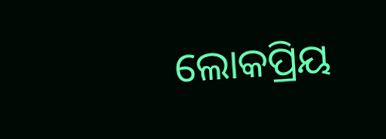ଲୋକପ୍ରିୟ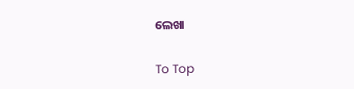ଲେଖା

To Top